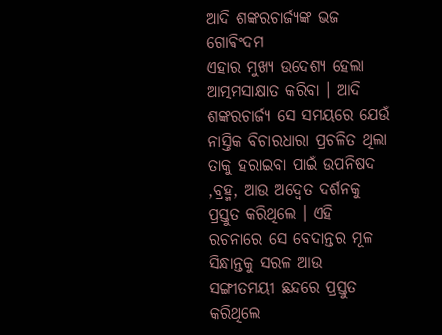ଆଦି ଶଙ୍କରଚାର୍ଜ୍ୟଙ୍କ ଭଜ ଗୋଵିଂଦମ
ଏହାର ମୁଖ୍ୟ ଉଦେଶ୍ୟ ହେଲା ଆତ୍ମମସାକ୍ଷାତ କରିବା । ଆଦି ଶଙ୍କରଚାର୍ଜ୍ୟ ସେ ସମୟରେ ଯେଉଁ ନାସ୍ତିକ ବିଚାରଧାରା ପ୍ରଚଳିତ ଥିଲା ତାକୁ ହରାଇବା ପାଇଁ ଉପନିଷଦ ,ବ୍ରହ୍ମ, ଆଉ ଅଦ୍ଵେତ ଦର୍ଶନକୁ ପ୍ରସ୍ତୁତ କରିଥିଲେ । ଏହି ରଚନାରେ ସେ ବେଦାନ୍ତର ମୂଳ ସିନ୍ଧାନ୍ତକୁ ସରଳ ଆଉ ସଙ୍ଗୀତମୟୀ ଛନ୍ଦରେ ପ୍ରସ୍ତୁତ କରିଥିଲେ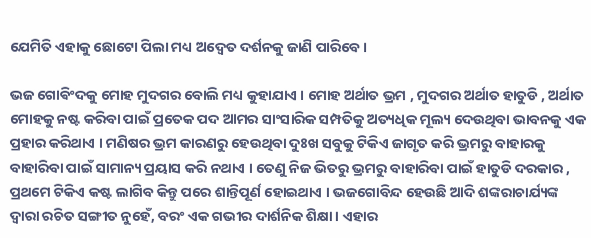ଯେମିତି ଏହାକୁ ଛୋଟୋ ପିଲା ମଧ୍ୟ ଅଦ୍ଵେତ ଦର୍ଶନକୁ ଜାଣି ପାରିବେ ।

ଭଜ ଗୋଵିଂଦକୁ ମୋହ ମୁଦଗର ବୋଲି ମଧ୍ୟ କୁହାଯାଏ । ମୋହ ଅର୍ଥାତ ଭ୍ରମ , ମୁଦଗର ଅର୍ଥାତ ହାତୁଡି , ଅର୍ଥାତ ମୋହକୁ ନଷ୍ଟ କରିବା ପାଇଁ ପ୍ରତେକ ପଦ ଆମର ସାଂସାରିକ ସମ୍ପତିକୁ ଅତ୍ୟଧିକ ମୂଲ୍ୟ ଦେଉଥିବା ଭାବନକୁ ଏକ ପ୍ରହାର କରିଥାଏ । ମଣିଷର ଭ୍ରମ କାରଣରୁ ହେଉଥିବା ଦୁଃଖ ସବୁକୁ ଟିକିଏ ଜାଗୃତ କରି ଭ୍ରମରୁ ବାହାରକୁ ବାହାରିବା ପାଇଁ ସାମାନ୍ୟ ପ୍ରୟାସ କରି ନଥାଏ । ତେଣୁ ନିଜ ଭିତରୁ ଭ୍ରମରୁ ବାହାରିବା ପାଇଁ ହାତୁଡି ଦରକାର , ପ୍ରଥମେ ଟିକିଏ କଷ୍ଟ ଲାଗିବ କିନ୍ତୁ ପରେ ଶାନ୍ତିପୂର୍ଣ ହୋଇଥାଏ । ଭଜଗୋବିନ୍ଦ ହେଉଛି ଆଦି ଶଙ୍କରାଚାର୍ଯ୍ୟଙ୍କ ଦ୍ଵାରା ରଚିତ ସଙ୍ଗୀତ ନୁହେଁ, ବରଂ ଏକ ଗଭୀର ଦାର୍ଶନିକ ଶିକ୍ଷା। ଏହାର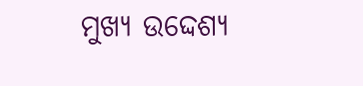ମୁଖ୍ୟ ଉଦ୍ଦେଶ୍ୟ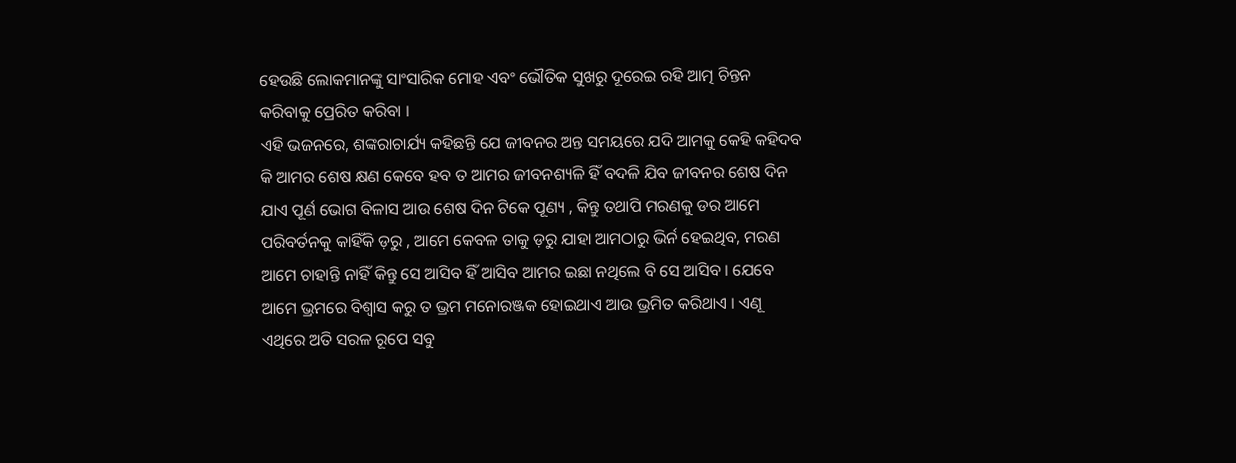ହେଉଛି ଲୋକମାନଙ୍କୁ ସାଂସାରିକ ମୋହ ଏବଂ ଭୌତିକ ସୁଖରୁ ଦୂରେଇ ରହି ଆତ୍ମ ଚିନ୍ତନ କରିବାକୁ ପ୍ରେରିତ କରିବା ।
ଏହି ଭଜନରେ, ଶଙ୍କରାଚାର୍ଯ୍ୟ କହିଛନ୍ତି ଯେ ଜୀବନର ଅନ୍ତ ସମୟରେ ଯଦି ଆମକୁ କେହି କହିଦବ କି ଆମର ଶେଷ କ୍ଷଣ କେବେ ହବ ତ ଆମର ଜୀବନଶ୍ୟଳି ହିଁ ବଦଳି ଯିବ ଜୀବନର ଶେଷ ଦିନ ଯାଏ ପୂର୍ଣ ଭୋଗ ବିଳାସ ଆଉ ଶେଷ ଦିନ ଟିକେ ପୂଣ୍ୟ , କିନ୍ତୁ ତଥାପି ମରଣକୁ ଡର ଆମେ ପରିବର୍ତନକୁ କାହିଁକି ଡ଼ରୁ , ଆମେ କେବଳ ତାକୁ ଡ଼ରୁ ଯାହା ଆମଠାରୁ ଭିର୍ନ ହେଇଥିବ, ମରଣ ଆମେ ଚାହାନ୍ତି ନାହିଁ କିନ୍ତୁ ସେ ଆସିବ ହିଁ ଆସିବ ଆମର ଇଛା ନଥିଲେ ବି ସେ ଆସିବ । ଯେବେ ଆମେ ଭ୍ରମରେ ବିଶ୍ବାସ କରୁ ତ ଭ୍ରମ ମନୋରଞ୍ଜକ ହୋଇଥାଏ ଆଉ ଭ୍ରମିତ କରିଥାଏ । ଏଣୂ ଏଥିରେ ଅତି ସରଳ ରୂପେ ସବୁ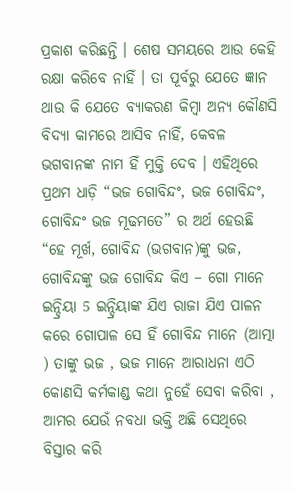ପ୍ରକାଶ କରିଛନ୍ତି । ଶେଷ ସମୟରେ ଆଉ କେହି ରକ୍ଷା କରିବେ ନାହିଁ । ତା ପୂର୍ବରୁ ଯେତେ ଜ୍ଞାନ ଥାଉ କି ଯେତେ ବ୍ୟାକରଣ କିମ୍ବା ଅନ୍ୟ କୌଣସି ବିଦ୍ୟା କାମରେ ଆସିବ ନାହିଁ, କେବଳ ଭଗବାନଙ୍କ ନାମ ହିଁ ମୁକ୍ତି ଦେବ । ଏହିଥିରେ ପ୍ରଥମ ଧାଡ଼ି “ଭଜ ଗୋବିନ୍ଦଂ, ଭଜ ଗୋବିନ୍ଦଂ, ଗୋବିନ୍ଦଂ ଭଜ ମୂଢମତେ” ର ଅର୍ଥ ହେଉଛି “ହେ ମୂର୍ଖ, ଗୋବିନ୍ଦ (ଭଗବାନ)ଙ୍କୁ ଭଜ, ଗୋବିନ୍ଦଙ୍କୁ ଭଜ ଗୋବିନ୍ଦ କିଏ – ଗୋ ମାନେ ଇନ୍ଦ୍ରିୟା 5 ଇନ୍ଦ୍ରିୟାଙ୍କ ଯିଏ ରାଜା ଯିଏ ପାଳନ କରେ ଗୋପାଳ ସେ ହିଁ ଗୋବିନ୍ଦ ମାନେ (ଆତ୍ମା ) ତାଙ୍କୁ ଭଜ , ଭଜ ମାନେ ଆରାଧନା ଏଠି କୋଣସି କର୍ମକାଣ୍ଡ କଥା ନୁହେଁ ସେବା କରିବା , ଆମର ଯେଉଁ ନବଧା ଭକ୍ତି ଅଛି ସେଥିରେ ବିସ୍ତାର କରି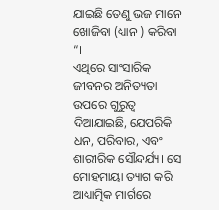ଯାଇଛି ତେଣୁ ଭଜ ମାନେ ଖୋଜିବା (ଧ୍ୟାନ ) କରିବା “।
ଏଥିରେ ସାଂସାରିକ ଜୀବନର ଅନିତ୍ୟତା ଉପରେ ଗୁରୁତ୍ୱ ଦିଆଯାଇଛି, ଯେପରିକି ଧନ, ପରିବାର, ଏବଂ ଶାରୀରିକ ସୌନ୍ଦର୍ଯ୍ୟ। ସେ ମୋହମାୟା ତ୍ୟାଗ କରି ଆଧ୍ୟାତ୍ମିକ ମାର୍ଗରେ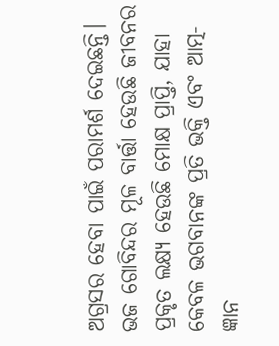ଅଗ୍ରସର ହେବା ପାଇଁ ପରାମର୍ଶ ଦେଇଛନ୍ତି। ଭଜ ଗୋବିନ୍ଦର ମୂଳ ବାର୍ତ୍ତା ହେଉଛି ଜୀବନର ପ୍ରକୃତ ଲକ୍ଷ୍ୟ ହେଉଛି ମୋକ୍ଷ ପ୍ରାପ୍ତି, ଯାହା କେବଳ ଭଗବାନଙ୍କ ପ୍ରତି ଭକ୍ତି ଏବଂ ଆତ୍ମ-ଜ୍ଞାନ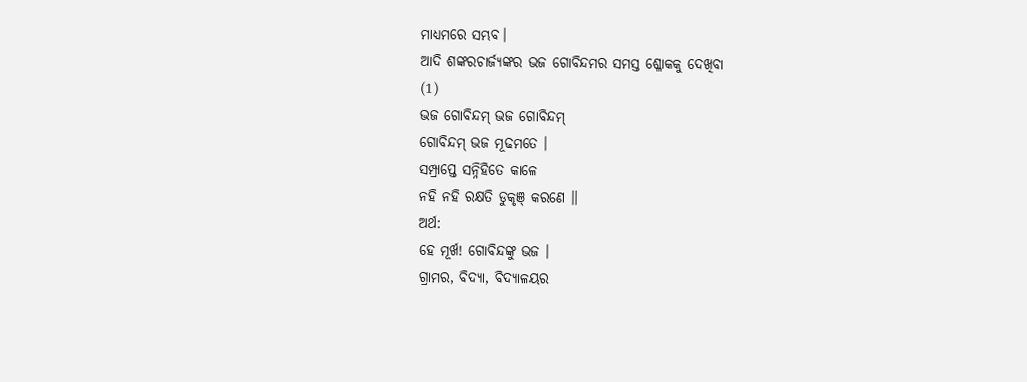ମାଧ୍ୟମରେ ସମ୍ଭବ।
ଆଦି ଶଙ୍କରଚାର୍ଜ୍ୟଙ୍କର ଭଜ ଗୋବିନ୍ଦମର ସମସ୍ତ ଶ୍ଳୋକକୁ ଦେଖିବା
(1)
ଭଜ ଗୋବିନ୍ଦମ୍ ଭଜ ଗୋବିନ୍ଦମ୍
ଗୋବିନ୍ଦମ୍ ଭଜ ମୂଢମତେ ।
ସମ୍ପ୍ରାପ୍ତେ ସନ୍ନିହିତେ କାଳେ
ନହି ନହି ରକ୍ଷତି ଡୁକୃଞ୍ କରଣେ ॥
ଅର୍ଥ:
ହେ ମୂର୍ଖ! ଗୋବିନ୍ଦଙ୍କୁ ଭଜ ।
ଗ୍ରାମର, ବିଦ୍ୟା, ବିଦ୍ୟାଳୟର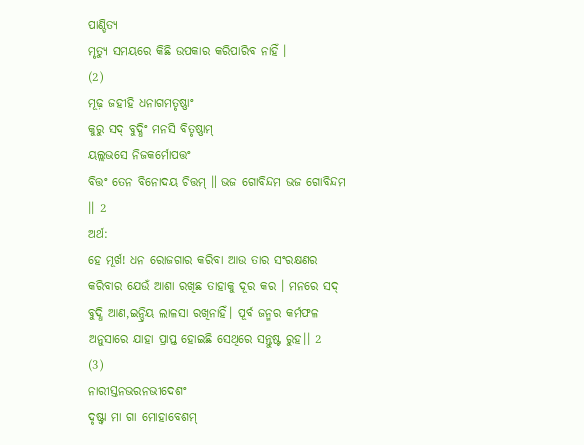ପାଣ୍ଡିତ୍ୟ
ମୃତ୍ୟୁ ସମୟରେ କିଛି ଉପକାର କରିପାରିବ ନାହିଁ ।
(2)
ମୂଢ଼ ଜହୀହି ଧନାଗମତୃଷ୍ଣାଂ
କୁରୁ ସଦ୍ ବୁଦ୍ଧିଂ ମନସି ବିତୃଷ୍ଣାମ୍
ୟଲ୍ଲଭସେ ନିଜକର୍ମୋପତ୍ତଂ
ବିତ୍ତଂ ତେନ ବିନୋଦୟ ଚିତ୍ତମ୍ ॥ ଭଜ ଗୋବିନ୍ଦମ ଭଜ ଗୋବିନ୍ଦମ ।। 2
ଅର୍ଥ:
ହେ ମୂର୍ଖ! ଧନ ରୋଜଗାର କରିବା ଆଉ ତାର ସଂରକ୍ଷଣର କରିବାର ଯେଉଁ ଆଶା ରଖିଛ ତାହାକୁ ଦୂର କର । ମନରେ ସଦ୍ ବୁଦ୍ଧି ଆଣ,ଇନ୍ଦ୍ରିୟ ଲାଳସା ରଖିନାହିଁ। ପୂର୍ବ ଜନ୍ମର କର୍ମଫଳ ଅନୁସାରେ ଯାହା ପ୍ରାପ୍ତ ହୋଇଛି ସେଥିରେ ସନ୍ତୁଷ୍ଟ ରୁହ।। 2
(3)
ନାରୀସ୍ତନଭରନଭୀଦେଶଂ
ଦୃଷ୍ଟ୍ବା ମା ଗା ମୋହାବେଶମ୍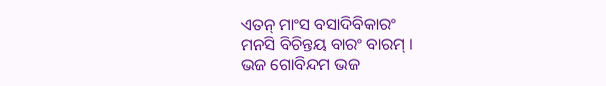ଏତନ୍ ମାଂସ ବସାଦିବିକାରଂ
ମନସି ବିଚିନ୍ତୟ ବାରଂ ବାରମ୍ ।
ଭଜ ଗୋବିନ୍ଦମ ଭଜ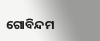ଗୋବିନ୍ଦମ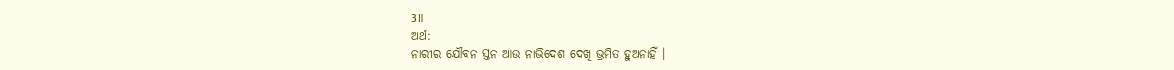3॥
ଅର୍ଥ:
ନାରୀର ଯୌବନ ସ୍ତନ ଆଉ ନାଭିଦେଶ ଦେଖି ଭ୍ରମିତ ହୁଅନାହିଁ ।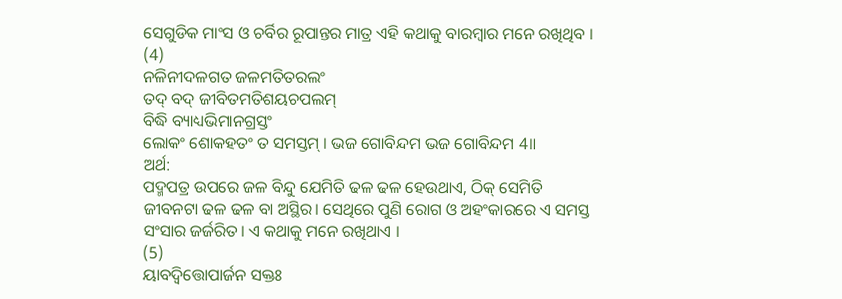ସେଗୁଡିକ ମାଂସ ଓ ଚର୍ବିର ରୂପାନ୍ତର ମାତ୍ର ଏହି କଥାକୁ ବାରମ୍ବାର ମନେ ରଖିଥିବ ।
(4)
ନଳିନୀଦଳଗତ ଜଳମତିତରଲଂ
ତଦ୍ ବଦ୍ ଜୀବିତମତିଶୟଚପଲମ୍
ବିଦ୍ଧି ବ୍ୟାଧ୍ୟଭିମାନଗ୍ରସ୍ତଂ
ଲୋକଂ ଶୋକହତଂ ତ ସମସ୍ତମ୍ । ଭଜ ଗୋବିନ୍ଦମ ଭଜ ଗୋବିନ୍ଦମ 4॥
ଅର୍ଥ:
ପଦ୍ମପତ୍ର ଉପରେ ଜଳ ବିନ୍ଦୁ ଯେମିତି ଢଳ ଢଳ ହେଉଥାଏ, ଠିକ୍ ସେମିତି ଜୀବନଟା ଢଳ ଢଳ ବା ଅସ୍ଥିର। ସେଥିରେ ପୁଣି ରୋଗ ଓ ଅହଂକାରରେ ଏ ସମସ୍ତ ସଂସାର ଜର୍ଜରିତ। ଏ କଥାକୁ ମନେ ରଖିଥାଏ ।
(5)
ୟାବଦ୍ବିତ୍ତୋପାର୍ଜନ ସକ୍ତଃ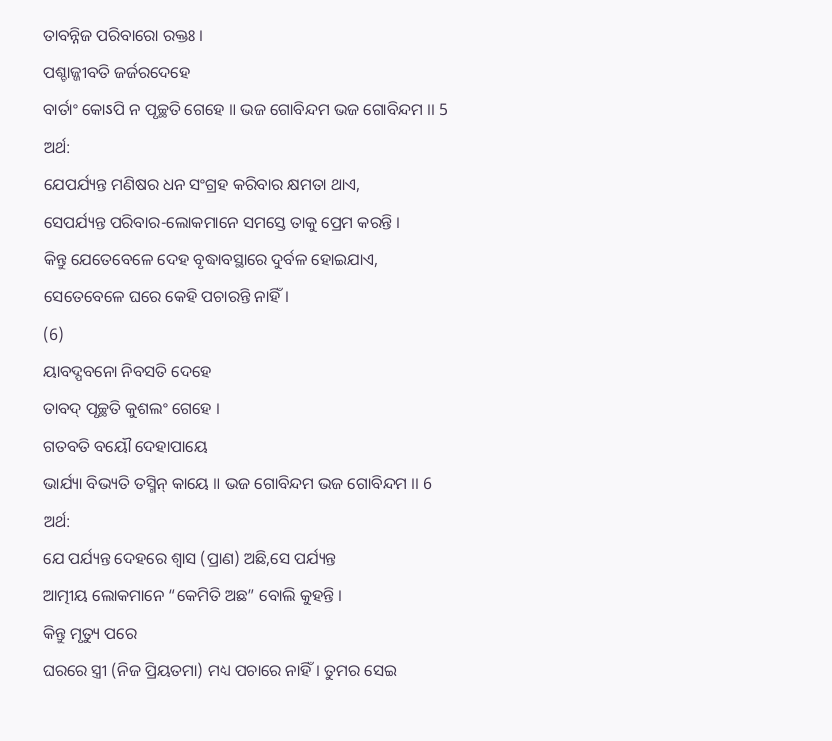ତାବନ୍ନିଜ ପରିବାରୋ ରକ୍ତଃ ।
ପଶ୍ଚାଜ୍ଜୀବତି ଜର୍ଜରଦେହେ
ବାର୍ତାଂ କୋऽପି ନ ପୃଚ୍ଛତି ଗେହେ ॥ ଭଜ ଗୋବିନ୍ଦମ ଭଜ ଗୋବିନ୍ଦମ ।। 5
ଅର୍ଥ:
ଯେପର୍ଯ୍ୟନ୍ତ ମଣିଷର ଧନ ସଂଗ୍ରହ କରିବାର କ୍ଷମତା ଥାଏ,
ସେପର୍ଯ୍ୟନ୍ତ ପରିବାର-ଲୋକମାନେ ସମସ୍ତେ ତାକୁ ପ୍ରେମ କରନ୍ତି ।
କିନ୍ତୁ ଯେତେବେଳେ ଦେହ ବୃଦ୍ଧାବସ୍ଥାରେ ଦୁର୍ବଳ ହୋଇଯାଏ,
ସେତେବେଳେ ଘରେ କେହି ପଚାରନ୍ତି ନାହିଁ।
(6)
ୟାବଦ୍ପବନୋ ନିବସତି ଦେହେ
ତାବଦ୍ ପୃଚ୍ଛତି କୁଶଲଂ ଗେହେ ।
ଗତବତି ବୟୌ ଦେହାପାୟେ
ଭାର୍ଯ୍ୟା ବିଭ୍ୟତି ତସ୍ମିନ୍ କାୟେ ॥ ଭଜ ଗୋବିନ୍ଦମ ଭଜ ଗୋବିନ୍ଦମ ।। 6
ଅର୍ଥ:
ଯେ ପର୍ଯ୍ୟନ୍ତ ଦେହରେ ଶ୍ୱାସ (ପ୍ରାଣ) ଅଛି,ସେ ପର୍ଯ୍ୟନ୍ତ
ଆତ୍ମୀୟ ଲୋକମାନେ “କେମିତି ଅଛ” ବୋଲି କୁହନ୍ତି ।
କିନ୍ତୁ ମୃତ୍ୟୁ ପରେ
ଘରରେ ସ୍ତ୍ରୀ (ନିଜ ପ୍ରିୟତମା) ମଧ୍ୟ ପଚାରେ ନାହିଁ। ତୁମର ସେଇ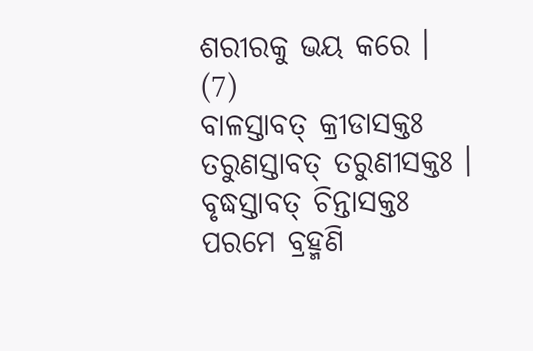ଶରୀରକୁ ଭୟ କରେ ।
(7)
ବାଳସ୍ତାବତ୍ କ୍ରୀଡାସକ୍ତଃ
ତରୁଣସ୍ତାବତ୍ ତରୁଣୀସକ୍ତଃ ।
ବୃଦ୍ଧସ୍ତାବତ୍ ଚିନ୍ତାସକ୍ତଃ
ପରମେ ବ୍ରହ୍ମଣି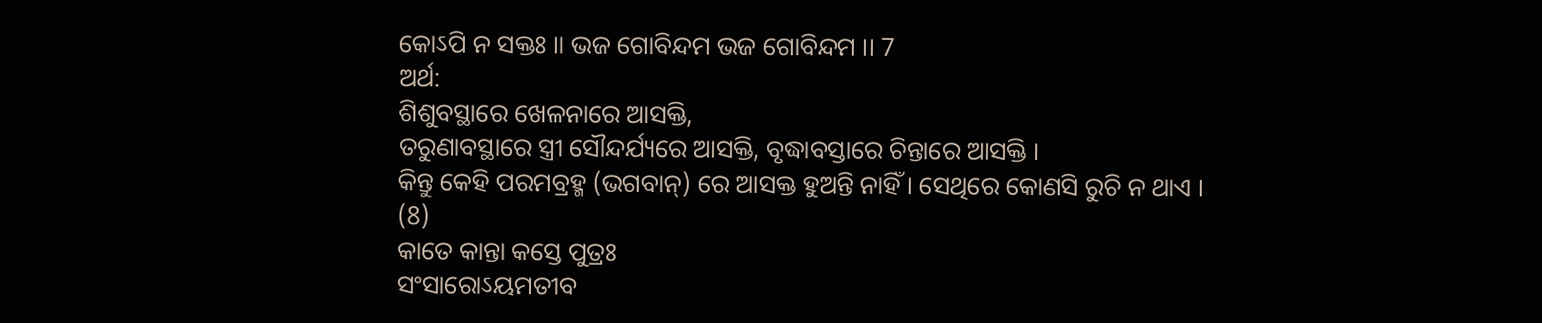କୋऽପି ନ ସକ୍ତଃ ॥ ଭଜ ଗୋବିନ୍ଦମ ଭଜ ଗୋବିନ୍ଦମ ।। 7
ଅର୍ଥ:
ଶିଶୁବସ୍ଥାରେ ଖେଳନାରେ ଆସକ୍ତି,
ତରୁଣାବସ୍ଥାରେ ସ୍ତ୍ରୀ ସୌନ୍ଦର୍ଯ୍ୟରେ ଆସକ୍ତି, ବୃଦ୍ଧାବସ୍ତାରେ ଚିନ୍ତାରେ ଆସକ୍ତି ।
କିନ୍ତୁ କେହି ପରମବ୍ରହ୍ମ (ଭଗବାନ୍) ରେ ଆସକ୍ତ ହୁଅନ୍ତି ନାହିଁ। ସେଥିରେ କୋଣସି ରୁଚି ନ ଥାଏ ।
(8)
କାତେ କାନ୍ତା କସ୍ତେ ପୁତ୍ରଃ
ସଂସାରୋऽୟମତୀବ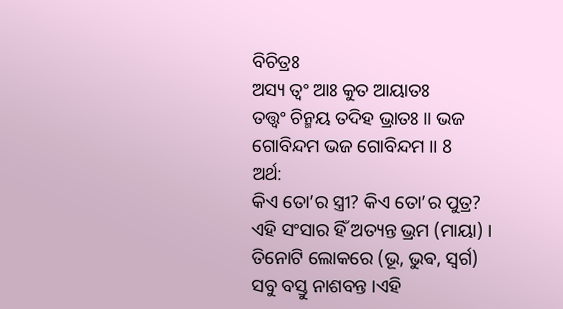ବିଚିତ୍ରଃ
ଅସ୍ୟ ତ୍ୱଂ ଆଃ କୁତ ଆୟାତଃ
ତତ୍ତ୍ଵଂ ଚିନ୍ମୟ ତଦିହ ଭ୍ରାତଃ ॥ ଭଜ ଗୋବିନ୍ଦମ ଭଜ ଗୋବିନ୍ଦମ ।। 8
ଅର୍ଥ:
କିଏ ତୋ’ର ସ୍ତ୍ରୀ? କିଏ ତୋ’ର ପୁତ୍ର?
ଏହି ସଂସାର ହିଁ ଅତ୍ୟନ୍ତ ଭ୍ରମ (ମାୟା) ।
ତିନୋଟି ଲୋକରେ (ଭୂ, ଭୁଵ, ସ୍ଵର୍ଗ)
ସବୁ ବସ୍ତୁ ନାଶବନ୍ତ ।ଏହି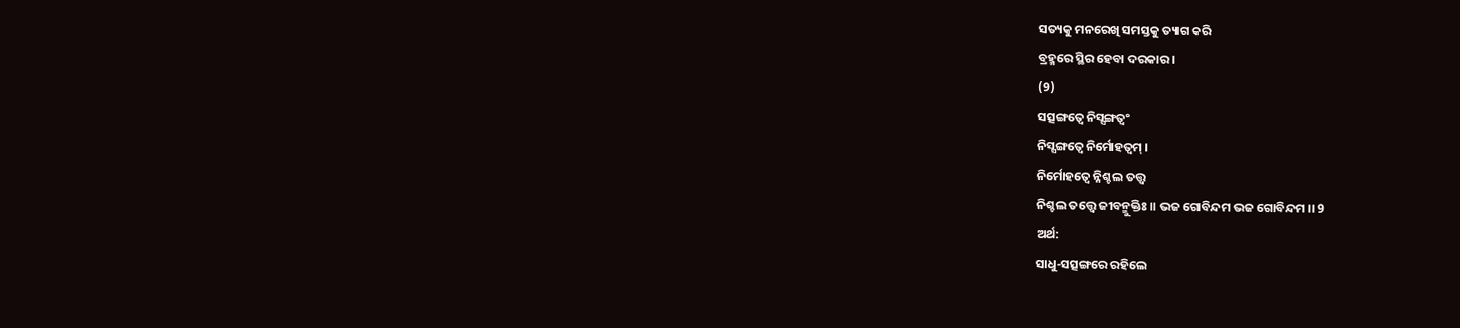ସତ୍ୟକୁ ମନରେଖି ସମସ୍ତକୁ ତ୍ୟାଗ କରି
ବ୍ରହ୍ମରେ ସ୍ଥିର ହେବା ଦରକାର ।
(9)
ସତ୍ସଙ୍ଗତ୍ୱେ ନିସ୍ସଙ୍ଗତ୍ୱଂ
ନିସ୍ସଙ୍ଗତ୍ୱେ ନିର୍ମୋହତ୍ୱମ୍ ।
ନିର୍ମୋହତ୍ବେ ନ୍ନିଶ୍ଚଲ ତତ୍ତ୍ଵ
ନିଶ୍ଚଲ ତତ୍ତ୍ଵେ ଜୀବନ୍ମୁକ୍ତିଃ ॥ ଭଜ ଗୋବିନ୍ଦମ ଭଜ ଗୋବିନ୍ଦମ ।। 9
ଅର୍ଥ:
ସାଧୁ-ସତ୍ସଙ୍ଗରେ ରହିଲେ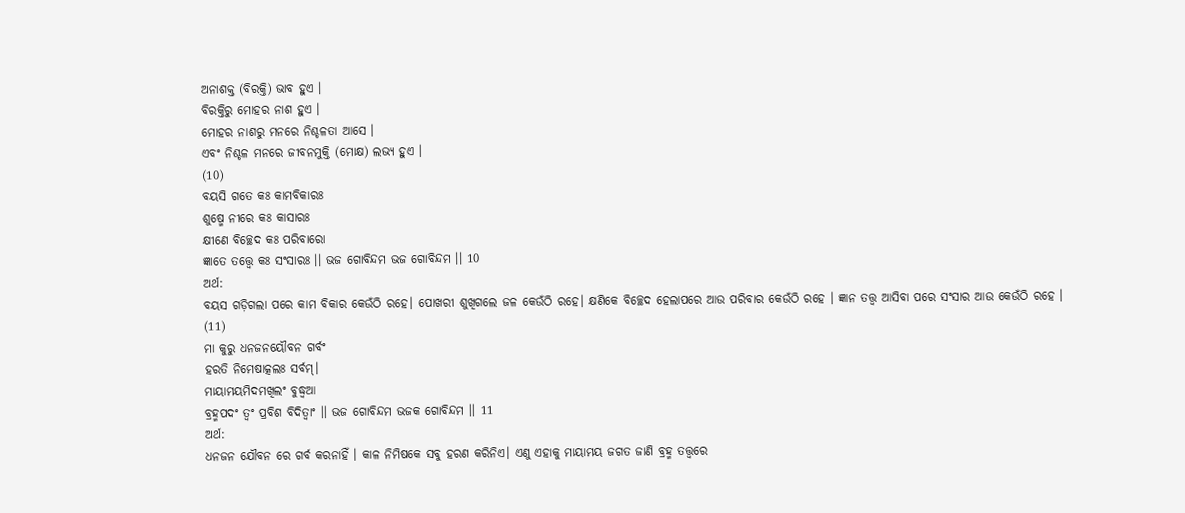ଅନାଶକ୍ତ (ବିରକ୍ତି) ଭାବ ହୁଏ ।
ବିରକ୍ତିରୁ ମୋହର ନାଶ ହୁଏ ।
ମୋହର ନାଶରୁ ମନରେ ନିଶ୍ଚଳତା ଆସେ ।
ଏବଂ ନିଶ୍ଚଳ ମନରେ ଜୀବନମୁକ୍ତି (ମୋକ୍ଷ) ଲଭ୍ୟ ହୁଏ ।
(10)
ବୟସି ଗତେ କଃ କାମବିକାରଃ
ଶୁଷ୍ମେ ନୀରେ କଃ କାସାରଃ
କ୍ଷୀଣେ ବିଚ୍ଛେଦ କଃ ପରିବାରୋ
ଜ୍ଞାତେ ତତ୍ତ୍ଵେ କଃ ସଂସାରଃ ।। ଭଜ ଗୋବିନ୍ଦମ ଭଜ ଗୋବିନ୍ଦମ ।। 10
ଅର୍ଥ:
ବୟସ ଗଡ଼ିଗଲା ପରେ କାମ ବିକାର କେଉଁଠି ରହେ। ପୋଖରୀ ଶୁଖିଗଲେ ଜଳ କେଉଁଠି ରହେ। କ୍ଷଣିକେ ବିଚ୍ଛେଦ ହେଲାପରେ ଆଉ ପରିବାର କେଉଁଠି ରହେ । ଜ୍ଞାନ ତତ୍ତ୍ଵ ଆସିବା ପରେ ସଂସାର ଆଉ କେଉଁଠି ରହେ ।
(11)
ମା କୁରୁ ଧନଜନୟୌବନ ଗର୍ବଂ
ହରତି ନିମେଷାତ୍କଲଃ ସର୍ବମ୍।
ମାୟାମୟମିଦମଖିଲଂ ବୁଦ୍ଧ୍ୱଆ
ବ୍ରହ୍ମପଦଂ ତ୍ୱଂ ପ୍ରବିଶ ବିଦିତ୍ବାଂ ।। ଭଜ ଗୋବିନ୍ଦମ ଭଜକ ଗୋବିନ୍ଦମ ।। 11
ଅର୍ଥ:
ଧନଜନ ଯୌବନ ରେ ଗର୍ବ କରନାହିଁ । କାଳ ନିମିଷକେ ସବୁ ହରଣ କରିନିଏ। ଏଣୁ ଏହାକୁ ମାୟାମୟ ଜଗତ ଜାଣି ବ୍ରହ୍ମ ତତ୍ତ୍ଵରେ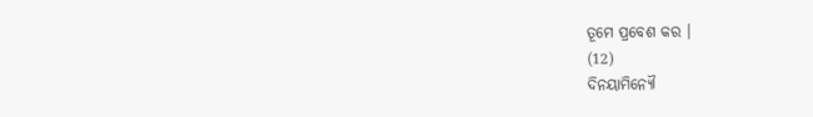ତୂମେ ପ୍ରବେଶ କର ।
(12)
ଦିନୟାମିନ୍ୟୌ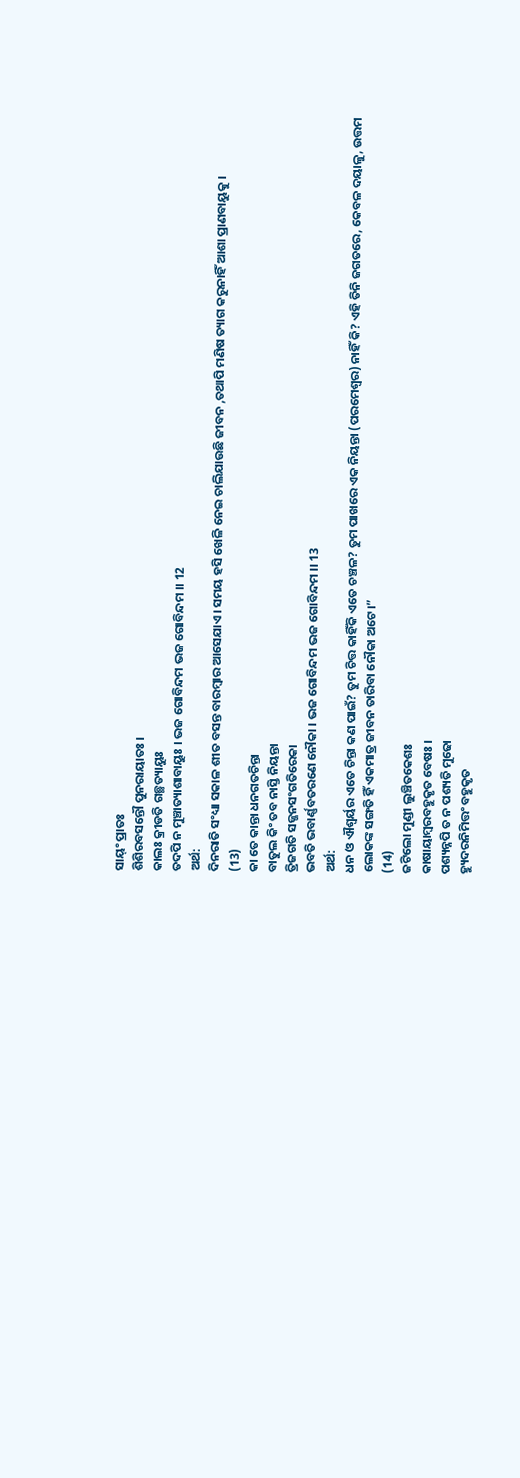ସାୟ୍ଂ ପ୍ରାତଃ
ଶିଶିରବସନ୍ତୌ ପୁନରାୟାତଃ ।
କାଲଃ କ୍ରୀଡତି ଗଛ୍ଥତ୍ୟାୟୁଃ
ତଦପି ନ ମୁଞ୍ଚାତ୍ୟାଶାବାୟୁଃ । ଭଜ ଗୋବିନ୍ଦମ ଭଜ ଗୋବିନ୍ଦମ ।। 12
ଅର୍ଥ:
ଦିନରାତି ସଂଧ୍ୟା ସକାଳ ଶୀତ ବସନ୍ତ ବାରମ୍ବାର ଆସେଯାଏ। ସମୟ ହସି ଖେଳି ନେଇ ଚାଲିଯାଉଛି ଜୀବନ ,ତଥାପି ମଣିଷ ତ୍ୟାଗ କରୁନାହିଁ ଆଶା ପ୍ରାଣବାୟୁକୁ ।
(13)
କା ତେ କାନ୍ତା ଧନଗତଚିନ୍ତା
ବାତୁଲ କିଂ ତବ ନାସ୍ତି ନିୟନ୍ତା
ତ୍ରିଜଗତି ସଜ୍ଜନସଂଗତିରେକା
ଭବତି ଭବାର୍ଣ୍ଣବତରଣେ ନୌକା । ଭଜ ଗୋବିନ୍ଦମ ଭଜ ଗୋବିନ୍ଦମ ।। 13
ଅର୍ଥ:
ଧନ ଓ ଐଶ୍ବର୍ୟର ଏତେ ଚିନ୍ତା କଣ ପାଇଁ? ତୁମ ଚିତ୍ତ କାହିଁକି ଏତେ ଚଞ୍ଚଳ? ତୁମ ପାଖରେ ଏକ ନିୟନ୍ତା (ପରମେଶ୍ୱର) ନାହିଁ କି? ଏହି ତିନି ଜଗତରେ, କେବଳ ଦୟାଳୁ, ଉତ୍ତମ ଲୋକଙ୍କ ସଙ୍ଗତି ହିଁ ଏକମାତ୍ର ଜୀବନ ତାରିବା ନୌକା ଅଟେ।”
(14)
ଜଟିଲୋ ମୁଣ୍ଡୀ ଲୁଞ୍ଚିତକେଶଃ
କାଷାୟାମ୍ବରବହୁକୃତ ବେଷଃ ।
ପଶ୍ୟନ୍ନପି ତ ନ ପଶ୍ୟତି ମୁଢୋ
ହ୍ୟୁଦରନିମିତ୍ତଂ ବହୁକୃତ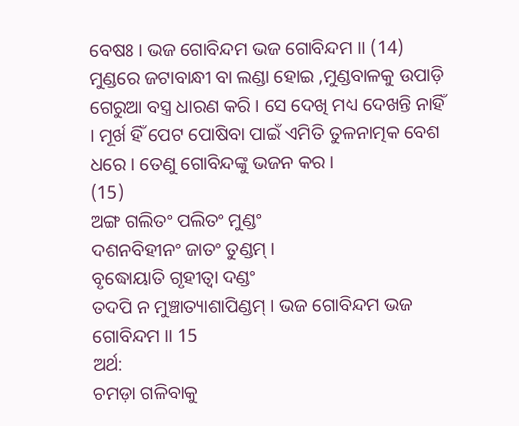ବେଷଃ । ଭଜ ଗୋବିନ୍ଦମ ଭଜ ଗୋବିନ୍ଦମ ।। (14)
ମୁଣ୍ଡରେ ଜଟାବାନ୍ଧୀ ବା ଲଣ୍ଡା ହୋଇ ,ମୁଣ୍ଡବାଳକୁ ଉପାଡ଼ି ଗେରୁଆ ବସ୍ତ୍ର ଧାରଣ କରି । ସେ ଦେଖି ମଧ୍ୟ ଦେଖନ୍ତି ନାହିଁ । ମୂର୍ଖ ହିଁ ପେଟ ପୋଷିବା ପାଇଁ ଏମିତି ତୁଳନାତ୍ମକ ବେଶ ଧରେ । ତେଣୁ ଗୋବିନ୍ଦଙ୍କୁ ଭଜନ କର ।
(15)
ଅଙ୍ଗ ଗଲିତଂ ପଲିତଂ ମୁଣ୍ଡଂ
ଦଶନବିହୀନଂ ଜାତଂ ତୁଣ୍ଡମ୍ ।
ବୃଦ୍ଧୋୟାତି ଗୃହୀତ୍ଵା ଦଣ୍ଡଂ
ତଦପି ନ ମୁଞ୍ଚାତ୍ୟାଶାପିଣ୍ଡମ୍ । ଭଜ ଗୋବିନ୍ଦମ ଭଜ ଗୋବିନ୍ଦମ ।। 15
ଅର୍ଥ:
ଚମଡ଼ା ଗଳିବାକୁ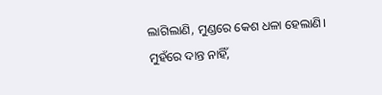ଲାଗିଲାଣି, ମୁଣ୍ଡରେ କେଶ ଧଳା ହେଲାଣି। ମୁହଁରେ ଦାନ୍ତ ନାହିଁ,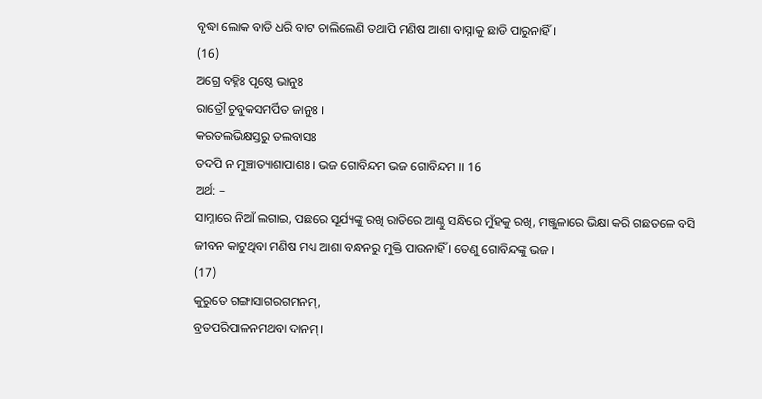ବୃଦ୍ଧା ଲୋକ ବାଡି ଧରି ବାଟ ଚାଲିଲେଣି ତଥାପି ମଣିଷ ଆଶା ବାସ୍ନାକୁ ଛାଡି ପାରୁନାହିଁ।
(16)
ଅଗ୍ରେ ବହ୍ନିଃ ପୃଷ୍ଠେ ଭାନୁଃ
ରାତ୍ରୌ ଚୁବୁକସମର୍ପିତ ଜାନୁଃ ।
କରତଲଭିକ୍ଷସ୍ତରୁ ତଲବାସଃ
ତଦପି ନ ମୁଞ୍ଚାତ୍ୟାଶାପାଶଃ । ଭଜ ଗୋବିନ୍ଦମ ଭଜ ଗୋବିନ୍ଦମ ।। 16
ଅର୍ଥ: –
ସାମ୍ନାରେ ନିଆଁ ଲଗାଇ, ପଛରେ ସୂର୍ଯ୍ୟଙ୍କୁ ରଖି ରାତିରେ ଆଣ୍ଠୁ ସନ୍ଧିରେ ମୁଁହକୁ ରଖି, ମଞ୍ଜୁଳାରେ ଭିକ୍ଷା କରି ଗଛତଳେ ବସି ଜୀବନ କାଟୁଥିବା ମଣିଷ ମଧ୍ୟ ଆଶା ବନ୍ଧନରୁ ମୁକ୍ତି ପାଉନାହିଁ । ତେଣୁ ଗୋବିନ୍ଦଙ୍କୁ ଭଜ ।
(17)
କୁରୁତେ ଗଙ୍ଗାସାଗରଗମନମ୍,
ବ୍ରତପରିପାଳନମଥବା ଦାନମ୍।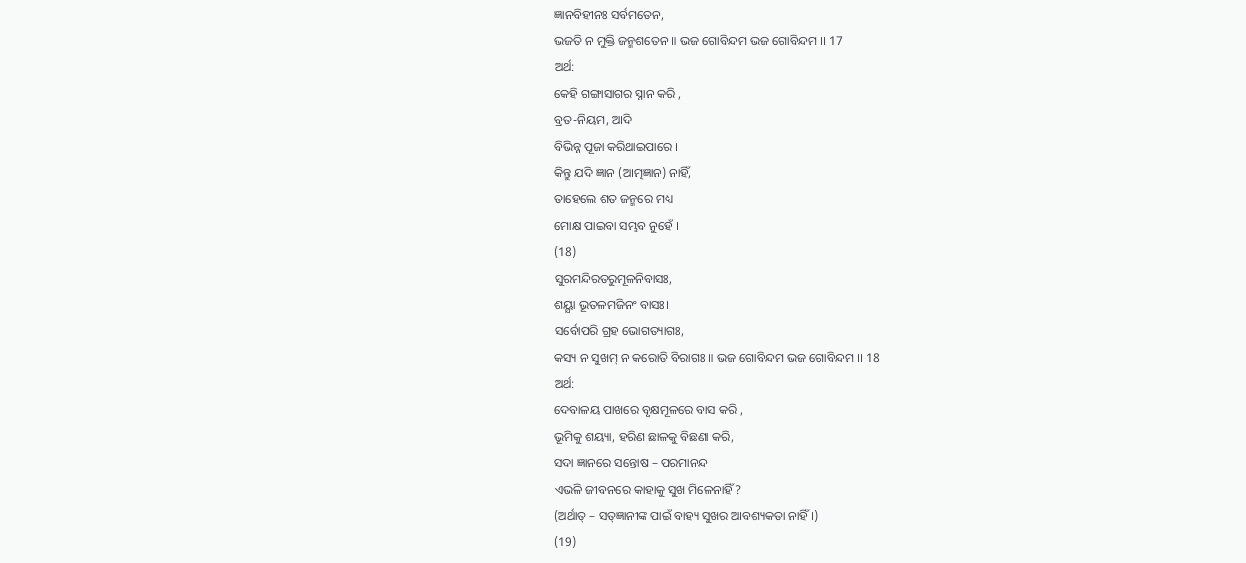ଜ୍ଞାନବିହୀନଃ ସର୍ବମତେନ,
ଭଜତି ନ ମୁକ୍ତି ଜନ୍ମଶତେନ ॥ ଭଜ ଗୋବିନ୍ଦମ ଭଜ ଗୋବିନ୍ଦମ ।। 17
ଅର୍ଥ:
କେହି ଗଙ୍ଗାସାଗର ସ୍ନାନ କରି ,
ବ୍ରତ-ନିୟମ, ଆଦି
ବିଭିନ୍ନ ପୂଜା କରିଥାଇପାରେ ।
କିନ୍ତୁ ଯଦି ଜ୍ଞାନ (ଆତ୍ମଜ୍ଞାନ) ନାହିଁ,
ତାହେଲେ ଶତ ଜନ୍ମରେ ମଧ୍ୟ
ମୋକ୍ଷ ପାଇବା ସମ୍ଭବ ନୁହେଁ ।
(18)
ସୁରମନ୍ଦିରତରୁମୂଳନିବାସଃ,
ଶୟ୍ଯା ଭୂତଳମଜିନଂ ବାସଃ।
ସର୍ବୋପରି ଗ୍ରହ ଭୋଗତ୍ୟାଗଃ,
କସ୍ୟ ନ ସୁଖମ୍ ନ କରୋତି ବିରାଗଃ ॥ ଭଜ ଗୋବିନ୍ଦମ ଭଜ ଗୋବିନ୍ଦମ ।। 18
ଅର୍ଥ:
ଦେବାଳୟ ପାଖରେ ବୃକ୍ଷମୂଳରେ ବାସ କରି ,
ଭୂମିକୁ ଶୟ୍ୟା, ହରିଣ ଛାଳକୁ ବିଛଣା କରି,
ସଦା ଜ୍ଞାନରେ ସନ୍ତୋଷ – ପରମାନନ୍ଦ
ଏଭଳି ଜୀବନରେ କାହାକୁ ସୁଖ ମିଳେନାହିଁ?
(ଅର୍ଥାତ୍ – ସତ୍ଜ୍ଞାନୀଙ୍କ ପାଇଁ ବାହ୍ୟ ସୁଖର ଆବଶ୍ୟକତା ନାହିଁ।)
(19)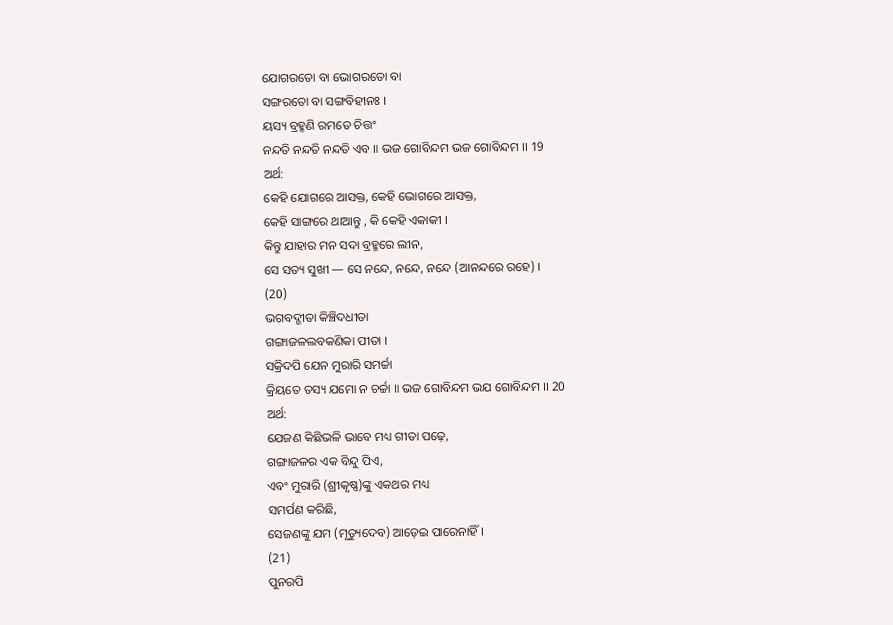ଯୋଗରତୋ ବା ଭୋଗରତୋ ବା
ସଙ୍ଗରତୋ ବା ସଙ୍ଗବିହୀନଃ ।
ୟସ୍ୟ ବ୍ରହ୍ମଣି ରମତେ ଚିତ୍ତଂ
ନନ୍ଦତି ନନ୍ଦତି ନନ୍ଦତି ଏବ ॥ ଭଜ ଗୋବିନ୍ଦମ ଭଜ ଗୋବିନ୍ଦମ ।। 19
ଅର୍ଥ:
କେହି ଯୋଗରେ ଆସକ୍ତ, କେହି ଭୋଗରେ ଆସକ୍ତ,
କେହି ସାଙ୍ଗରେ ଥାଆନ୍ତୁ , କି କେହି ଏକାକୀ ।
କିନ୍ତୁ ଯାହାର ମନ ସଦା ବ୍ରହ୍ମରେ ଲୀନ,
ସେ ସତ୍ୟ ସୁଖୀ — ସେ ନନ୍ଦେ, ନନ୍ଦେ, ନନ୍ଦେ (ଆନନ୍ଦରେ ରହେ) ।
(20)
ଭଗବଦ୍ଗୀତା କିଞ୍ଚିଦଧୀତା
ଗଙ୍ଗାଜଳଲବକଣିକା ପୀତା ।
ସକ୍ରିଦପି ଯେନ ମୁରାରି ସମର୍ଚ୍ଚା
କ୍ରିୟତେ ତସ୍ୟ ଯମୋ ନ ଚର୍ଚ୍ଚା ॥ ଭଜ ଗୋବିନ୍ଦମ ଭଯ ଗୋବିନ୍ଦମ ।। 20
ଅର୍ଥ:
ଯେଜଣ କିଛିଭଳି ଭାବେ ମଧ୍ୟ ଗୀତା ପଢ଼େ,
ଗଙ୍ଗାଜଳର ଏକ ବିନ୍ଦୁ ପିଏ,
ଏବଂ ମୁରାରି (ଶ୍ରୀକୃଷ୍ଣ)ଙ୍କୁ ଏକଥର ମଧ୍ୟ
ସମର୍ପଣ କରିଛି,
ସେଜଣଙ୍କୁ ଯମ (ମୃତ୍ୟୁଦେବ) ଆଡ଼େଇ ପାରେନାହିଁ ।
(21)
ପୁନରପି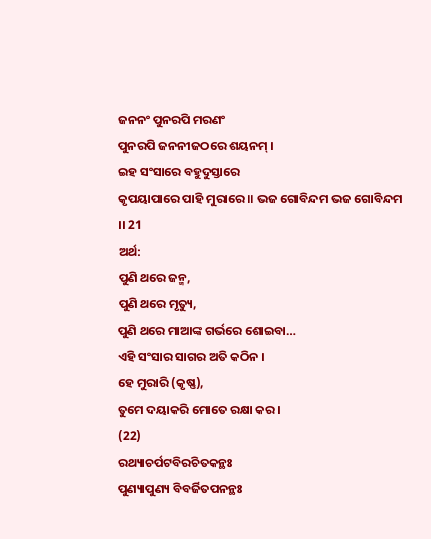ଜନନଂ ପୁନରପି ମରଣଂ
ପୁନରପି ଜନନୀଜଠରେ ଶୟନମ୍ ।
ଇହ ସଂସାରେ ବହୁଦୁସ୍ତାରେ
କୃପୟାପାରେ ପାହି ମୁରାରେ ॥ ଭଜ ଗୋବିନ୍ଦମ ଭଜ ଗୋବିନ୍ଦମ ।। 21
ଅର୍ଥ:
ପୁଣି ଥରେ ଜନ୍ମ,
ପୁଣି ଥରେ ମୃତ୍ୟୁ,
ପୁଣି ଥରେ ମାଆଙ୍କ ଗର୍ଭରେ ଶୋଇବା…
ଏହି ସଂସାର ସାଗର ଅତି କଠିନ ।
ହେ ମୁରାରି (କୃଷ୍ଣ),
ତୁମେ ଦୟାକରି ମୋତେ ରକ୍ଷା କର ।
(22)
ରଥ୍ୟାଚର୍ପଟବିରଚିତକନ୍ଥଃ
ପୁଣ୍ୟାପୁଣ୍ୟ ବିବର୍ଜିତପନନ୍ଥଃ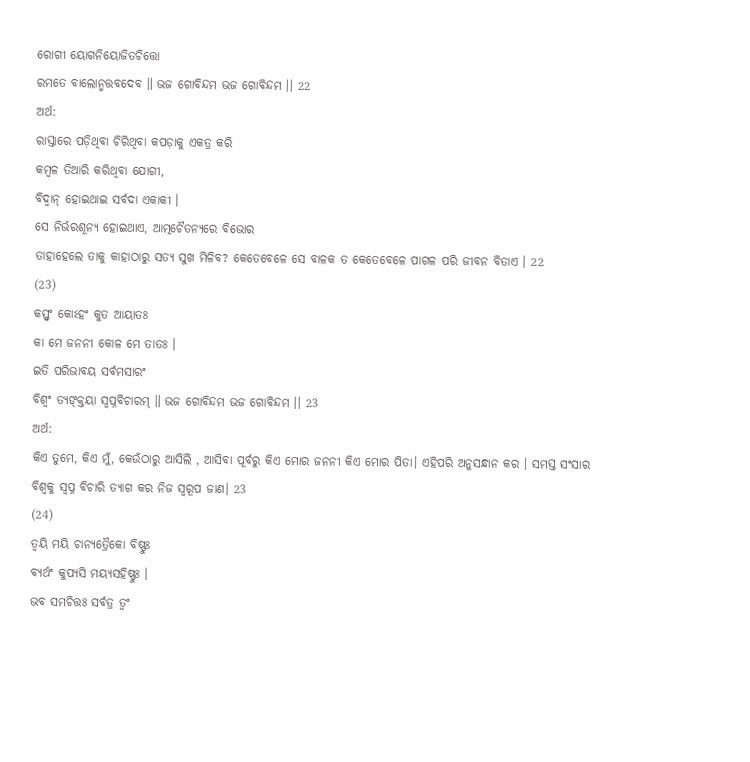ରୋଗୀ ୟୋଗନିୟୋଜିତଚିତ୍ତୋ
ରମତେ ବାଲୋନ୍ମତ୍ତବଦେବ ॥ ଭଜ ଗୋବିନ୍ଦମ ଭଜ ଗୋବିନ୍ଦମ ।। 22
ଅର୍ଥ:
ରାସ୍ତାରେ ପଡ଼ିଥିବା ଚିରିଥିବା କପଡ଼ାକୁ ଏକତ୍ର କରି
କମ୍ବଳ ତିଆରି କରିଥିବା ଯୋଗୀ,
ବିଦ୍ୱାନ୍ ହୋଇଥାଇ ସର୍ବଦା ଏକାକୀ ।
ସେ ନିର୍ଭରଶୂନ୍ୟ ହୋଇଥାଏ, ଆତ୍ମଚୈତନ୍ୟରେ ବିଭୋର
ତାହାହେଲେ ତାକୁ କାହାଠାରୁ ସତ୍ୟ ସୁଖ ମିଳିବ? କେତେବେଳେ ସେ ବାଳକ ତ କେତେବେଳେ ପାଗଳ ପରି ଜୀବନ ବିତାଏ । 22
(23)
କସ୍ତ୍ଵଂ କୋଽହଂ କୁତ ଆୟାତଃ
କା ମେ ଜନନୀ କୋଳ ମେ ତାତଃ ।
ଇତି ପରିଭାବୟ ସର୍ବମସାରଂ
ବିଶ୍ଵଂ ତ୍ୟଙ୍କ୍ତୟା ସ୍ୱପ୍ନବିଚାରମ୍ ॥ ଭଜ ଗୋବିନ୍ଦମ ଭଜ ଗୋବିନ୍ଦମ ।। 23
ଅର୍ଥ:
କିଏ ତୁମେ, କିଏ ମୁଁ, କେଉଁଠାରୁ ଆସିଲି , ଆସିବା ପୂର୍ବରୁ କିଏ ମୋର ଜନନୀ କିଏ ମୋର ପିତା। ଏହିପରି ଅନୁସନ୍ଧାନ କର । ସମସ୍ତ ସଂସାର ବିଶ୍ୱକୁ ସ୍ବପ୍ନ ବିଚାରି ତ୍ୟାଗ କର ନିଜ ସ୍ବରୂପ ଜାଣ। 23
(24)
ତ୍ବୟି ମୟି ଚାନ୍ୟତ୍ରୈକୋ ବିଷ୍ଣୁଃ
ବ୍ୟର୍ଥଂ କୁପ୍ୟସି ମୟ୍ଯସହିଷ୍ଣୁଃ ।
ଭବ ସମଚିତ୍ତଃ ସର୍ବତ୍ର ତ୍ବଂ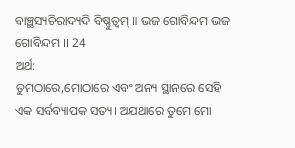ବାଞ୍ଛସ୍ୟଚିରାଦ୍ୟଦି ବିଷ୍ଣୁତ୍ବମ୍ ॥ ଭଜ ଗୋବିନ୍ଦମ ଭଜ ଗୋବିନ୍ଦମ ।। 24
ଅର୍ଥ:
ତୁମଠାରେ,ମୋଠାରେ ଏବଂ ଅନ୍ୟ ସ୍ଥାନରେ ସେହି ଏକ ସର୍ବବ୍ୟାପକ ସତ୍ୟ। ଅଯଥାରେ ତୁମେ ମୋ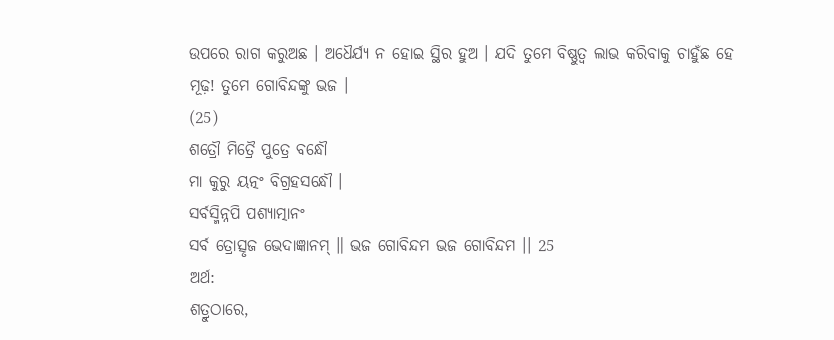ଉପରେ ରାଗ କରୁଅଛ । ଅଧୈର୍ଯ୍ୟ ନ ହୋଇ ସ୍ଥିର ହୁଅ । ଯଦି ତୁମେ ବିଷ୍ଣୁତ୍ବ ଲାଭ କରିବାକୁ ଚାହୁଁଛ ହେ ମୂଢ଼! ତୁମେ ଗୋବିନ୍ଦଙ୍କୁ ଭଜ ।
(25)
ଶତ୍ରୌ ମିତ୍ରୈ ପୁତ୍ରେ ବନ୍ଧୌ
ମା କୁରୁ ୟତ୍ନଂ ବିଗ୍ରହସନ୍ଧୌ ।
ସର୍ବସ୍ମିନ୍ନପି ପଶ୍ୟାତ୍ମାନଂ
ସର୍ବ ତ୍ରୋତ୍ସୃଜ ଭେଦାଜ୍ଞାନମ୍ ॥ ଭଜ ଗୋବିନ୍ଦମ ଭଜ ଗୋବିନ୍ଦମ ।। 25
ଅର୍ଥ:
ଶତ୍ରୁଠାରେ,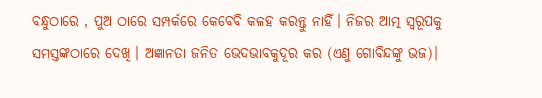ବନ୍ଧୁଠାରେ , ପୁଅ ଠାରେ ସମ୍ପର୍କରେ କେବେବି କଳହ କରନ୍ତୁ ନାହିଁ। ନିଜର ଆତ୍ମ ସ୍ଵରୂପକୁ ସମସ୍ତଙ୍କଠାରେ ଦେଖି । ଅଜ୍ଞାନତା ଜନିତ ଭେଦଭାବକୁଦୂର କର (ଏଣୁ ଗୋବିନ୍ଦଙ୍କୁ ଭଜ)।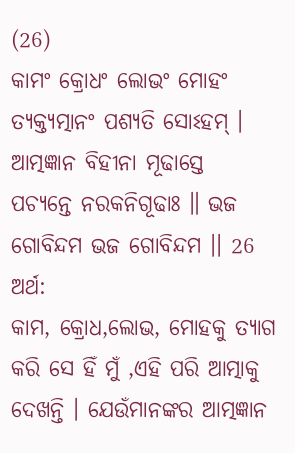(26)
କାମଂ କ୍ରୋଧଂ ଲୋଭଂ ମୋହଂ
ତ୍ୟକ୍ତ୍ୟତ୍ମାନଂ ପଶ୍ୟତି ସୋଽହମ୍ ।
ଆତ୍ମଜ୍ଞାନ ବିହୀନା ମୂଢାସ୍ତେ
ପଚ୍ୟନ୍ତେ ନରକନିଗୂଢାଃ ॥ ଭଜ ଗୋବିନ୍ଦମ ଭଜ ଗୋବିନ୍ଦମ ।। 26
ଅର୍ଥ:
କାମ, କ୍ରୋଧ,ଲୋଭ, ମୋହକୁ ତ୍ୟାଗ କରି ସେ ହିଁ ମୁଁ ,ଏହି ପରି ଆତ୍ମାକୁ ଦେଖନ୍ତି । ଯେଉଁମାନଙ୍କର ଆତ୍ମଜ୍ଞାନ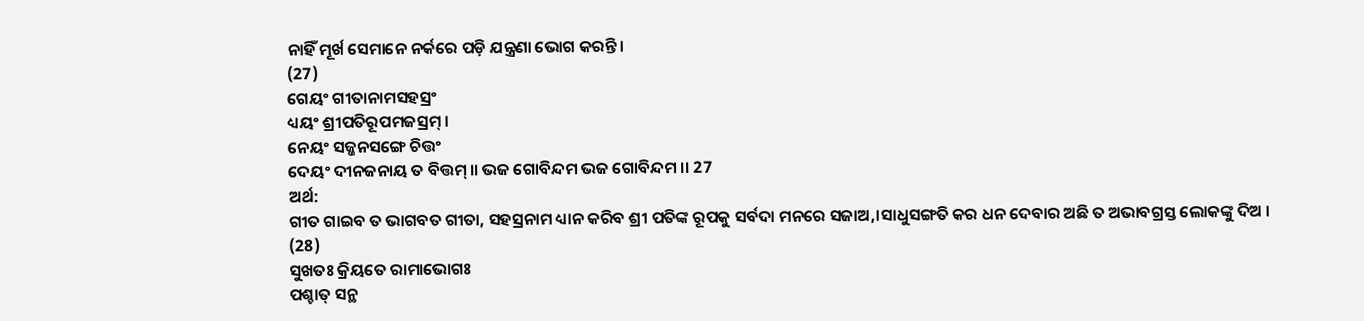ନାହିଁ ମୂର୍ଖ ସେମାନେ ନର୍କରେ ପଡ଼ି ଯନ୍ତ୍ରଣା ଭୋଗ କରନ୍ତି।
(27)
ଗେୟଂ ଗୀତାନାମସହସ୍ରଂ
ଧ୍ୟୟଂ ଶ୍ରୀପତିରୂପମଜସ୍ରମ୍ ।
ନେୟଂ ସଜ୍ଜନସଙ୍ଗେ ଚିତ୍ତଂ
ଦେୟଂ ଦୀନଜନାୟ ତ ବିତ୍ତମ୍ ॥ ଭଜ ଗୋବିନ୍ଦମ ଭଜ ଗୋବିନ୍ଦମ ।। 27
ଅର୍ଥ:
ଗୀତ ଗାଇବ ତ ଭାଗବତ ଗୀତା, ସହସ୍ରନାମ ଧ୍ୟାନ କରିବ ଶ୍ରୀ ପତିଙ୍କ ରୂପକୁ ସର୍ବଦା ମନରେ ସଜାଅ,।ସାଧୁସଙ୍ଗତି କର ଧନ ଦେବାର ଅଛି ତ ଅଭାବଗ୍ରସ୍ତ ଲୋକଙ୍କୁ ଦିଅ ।
(28)
ସୁଖତଃ କ୍ରିୟତେ ରାମାଭୋଗଃ
ପଶ୍ଚାତ୍ ସନ୍ଥ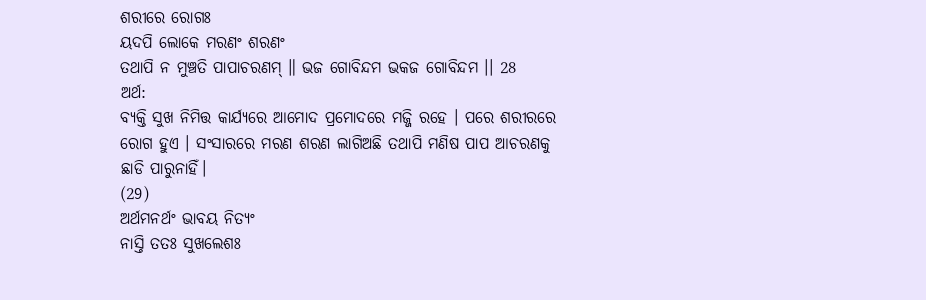ଶରୀରେ ରୋଗଃ
ୟଦପି ଲୋକେ ମରଣଂ ଶରଣଂ
ତଥାପି ନ ମୁଞ୍ଚତି ପାପାଚରଣମ୍ ॥ ଭଜ ଗୋବିନ୍ଦମ ଭକଜ ଗୋବିନ୍ଦମ ।। 28
ଅର୍ଥ:
ବ୍ୟକ୍ତି ସୁଖ ନିମିତ୍ତ କାର୍ଯ୍ୟରେ ଆମୋଦ ପ୍ରମୋଦରେ ମଜ୍ଜି ରହେ । ପରେ ଶରୀରରେ ରୋଗ ହୁଏ । ସଂସାରରେ ମରଣ ଶରଣ ଲାଗିଅଛି ତଥାପି ମଣିଷ ପାପ ଆଚରଣକୁ ଛାଡି ପାରୁନାହିଁ।
(29)
ଅର୍ଥମନର୍ଥଂ ଭାବୟ ନିତ୍ୟଂ
ନାସ୍ତି ତତଃ ସୁଖଲେଶଃ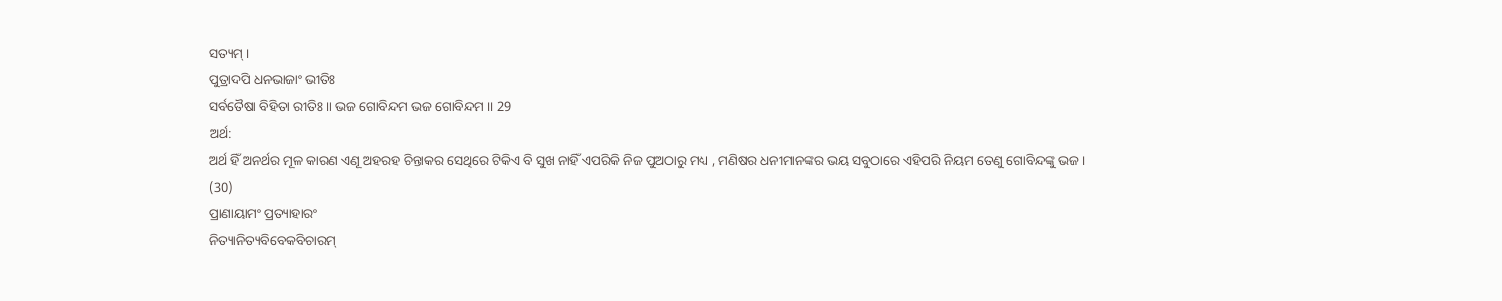ସତ୍ୟମ୍ ।
ପୁତ୍ରାଦପି ଧନଭାଜାଂ ଭୀତିଃ
ସର୍ବତୈଷା ବିହିତା ରୀତିଃ ॥ ଭଜ ଗୋବିନ୍ଦମ ଭଜ ଗୋବିନ୍ଦମ ।। 29
ଅର୍ଥ:
ଅର୍ଥ ହିଁ ଅନର୍ଥର ମୂଳ କାରଣ ଏଣୂ ଅହରହ ଚିନ୍ତାକର ସେଥିରେ ଟିକିଏ ବି ସୁଖ ନାହିଁ ଏପରିକି ନିଜ ପୁଅଠାରୁ ମଧ୍ୟ , ମଣିଷର ଧନୀମାନଙ୍କର ଭୟ ସବୁଠାରେ ଏହିପରି ନିୟମ ତେଣୁ ଗୋବିନ୍ଦଙ୍କୁ ଭଜ।
(30)
ପ୍ରାଣାୟାମଂ ପ୍ରତ୍ୟାହାରଂ
ନିତ୍ୟାନିତ୍ୟବିବେକବିଚାରମ୍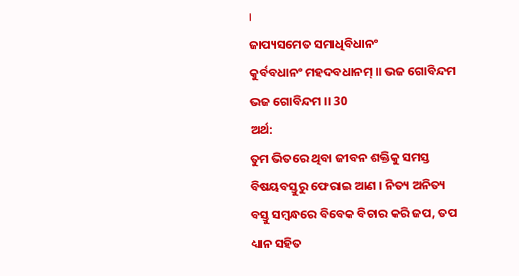।
ଜାପ୍ୟସମେତ ସମାଧିବିଧାନଂ
କୁର୍ବବଧାନଂ ମହଦବଧାନମ୍ ॥ ଭଜ ଗୋବିନ୍ଦମ ଭଜ ଗୋବିନ୍ଦମ ।। 30
ଅର୍ଥ:
ତୁମ ଭିତରେ ଥିବା ଜୀବନ ଶକ୍ତିକୁ ସମସ୍ତ ବିଷୟବସ୍ତୁରୁ ଫେରାଇ ଆଣ । ନିତ୍ୟ ଅନିତ୍ୟ ବସ୍ତୁ ସମ୍ବନ୍ଧରେ ବିବେକ ବିଚାର କରି ଜପ, ତପ ଧ୍ୟାନ ସହିତ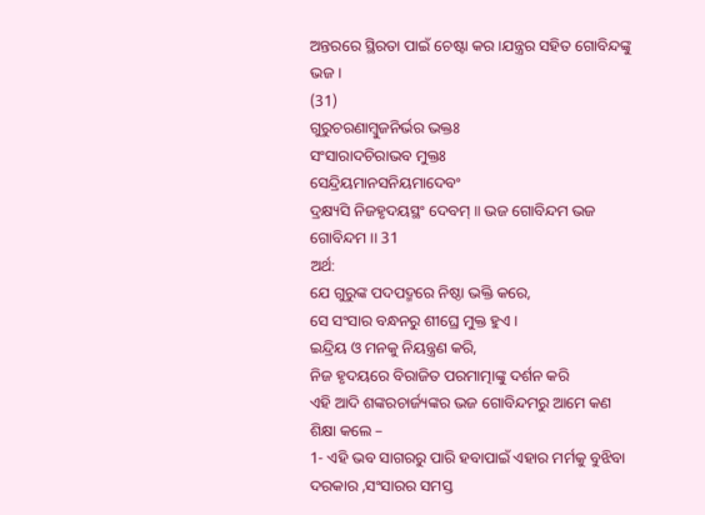ଅନ୍ତରରେ ସ୍ଥିରତା ପାଇଁ ଚେଷ୍ଟା କର ।ଯନ୍ତ୍ରର ସହିତ ଗୋବିନ୍ଦଙ୍କୁ ଭଜ ।
(31)
ଗୁରୁଚରଣାମ୍ବୁଜନିର୍ଭର ଭକ୍ତଃ
ସଂସାରାଦଚିରାଭବ ମୁକ୍ତଃ
ସେନ୍ଦ୍ରିୟମାନସନିୟମାଦେବଂ
ଦ୍ରକ୍ଷ୍ୟସି ନିଜହୃଦୟସ୍ଥଂ ଦେବମ୍ ॥ ଭଜ ଗୋବିନ୍ଦମ ଭଜ ଗୋବିନ୍ଦମ ।। 31
ଅର୍ଥ:
ଯେ ଗୁରୁଙ୍କ ପଦପଦ୍ମରେ ନିଷ୍ଠା ଭକ୍ତି କରେ,
ସେ ସଂସାର ବନ୍ଧନରୁ ଶୀଘ୍ରେ ମୁକ୍ତ ହୁଏ ।
ଇନ୍ଦ୍ରିୟ ଓ ମନକୁ ନିୟନ୍ତ୍ରଣ କରି,
ନିଜ ହୃଦୟରେ ବିରାଜିତ ପରମାତ୍ମାଙ୍କୁ ଦର୍ଶନ କରି
ଏହି ଆଦି ଶଙ୍କରଚାର୍ଜ୍ୟଙ୍କର ଭଜ ଗୋବିନ୍ଦମରୁ ଆମେ କଣ ଶିକ୍ଷା କଲେ –
1- ଏହି ଭବ ସାଗରରୁ ପାରି ହବାପାଇଁ ଏହାର ମର୍ମକୁ ବୁଝିବା ଦରକାର ,ସଂସାରର ସମସ୍ତ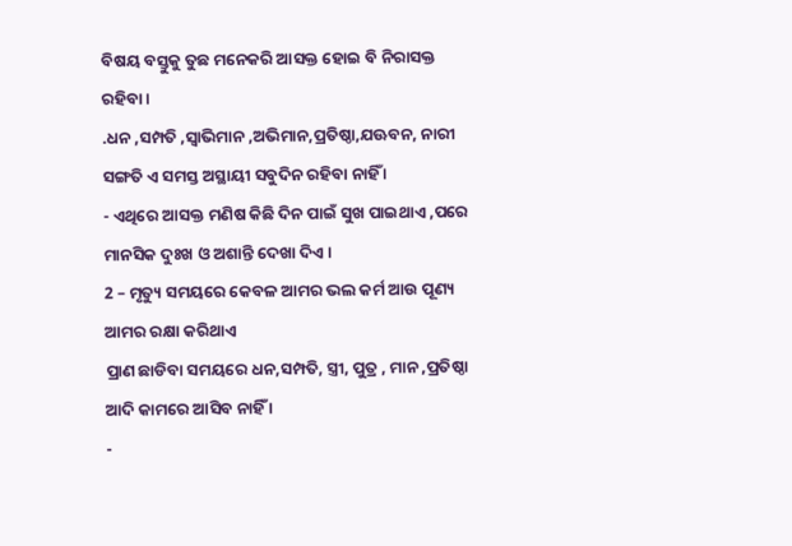ବିଷୟ ବସ୍ତୁକୁ ତୁଛ ମନେକରି ଆସକ୍ତ ହୋଇ ବି ନିରାସକ୍ତ ରହିବା ।
.ଧନ ,ସମ୍ପତି ,ସ୍ବାଭିମାନ ,ଅଭିମାନ,ପ୍ରତିଷ୍ଠା,ଯଊବନ, ନାରୀ ସଙ୍ଗତି ଏ ସମସ୍ତ ଅସ୍ଥାୟୀ ସବୁଦିନ ରହିବା ନାହିଁ ।
- ଏଥିରେ ଆସକ୍ତ ମଣିଷ କିଛି ଦିନ ପାଇଁ ସୁଖ ପାଇଥାଏ ,ପରେ ମାନସିକ ଦୁଃଖ ଓ ଅଶାନ୍ତି ଦେଖା ଦିଏ ।
2 – ମୃତ୍ୟୁ ସମୟରେ କେବଳ ଆମର ଭଲ କର୍ମ ଆଉ ପୂଣ୍ୟ ଆମର ରକ୍ଷା କରିଥାଏ
ପ୍ରାଣ ଛାଡିବା ସମୟରେ ଧନ,ସମ୍ପତି, ସ୍ତ୍ରୀ, ପୁତ୍ର , ମାନ ,ପ୍ରତିଷ୍ଠା ଆଦି କାମରେ ଆସିବ ନାହିଁ ।
-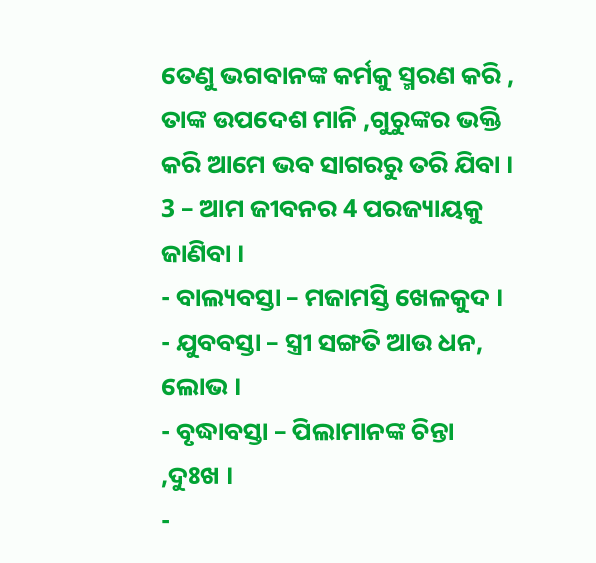ତେଣୁ ଭଗବାନଙ୍କ କର୍ମକୁ ସ୍ମରଣ କରି , ତାଙ୍କ ଉପଦେଶ ମାନି ,ଗୁରୁଙ୍କର ଭକ୍ତି କରି ଆମେ ଭବ ସାଗରରୁ ତରି ଯିବା ।
3 – ଆମ ଜୀବନର 4 ପରଜ୍ୟାୟକୁ ଜାଣିବା ।
- ବାଲ୍ୟବସ୍ତା – ମଜାମସ୍ତି ଖେଳକୁଦ ।
- ଯୁବବସ୍ତା – ସ୍ତ୍ରୀ ସଙ୍ଗତି ଆଉ ଧନ, ଲୋଭ ।
- ବୃଦ୍ଧାବସ୍ତା – ପିଲାମାନଙ୍କ ଚିନ୍ତା ,ଦୁଃଖ ।
-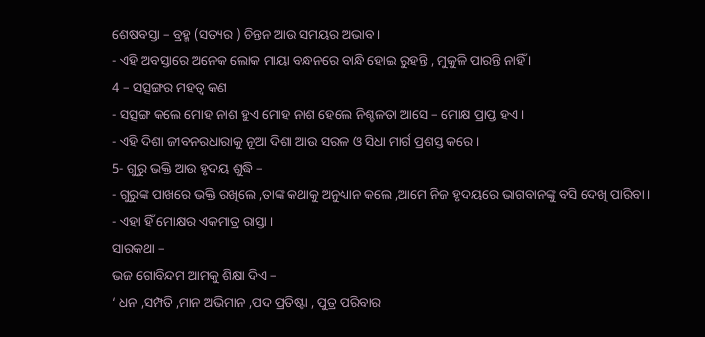ଶେଷବସ୍ତା – ବ୍ରହ୍ମ (ସତ୍ୟର ) ଚିନ୍ତନ ଆଉ ସମୟର ଅଭାବ ।
- ଏହି ଅବସ୍ତାରେ ଅନେକ ଲୋକ ମାୟା ବନ୍ଧନରେ ବାନ୍ଧି ହୋଇ ରୁହନ୍ତି , ମୁକୁଳି ପାରନ୍ତି ନାହିଁ ।
4 – ସତ୍ସଙ୍ଗର ମହତ୍ଵ କଣ
- ସତ୍ସଙ୍ଗ କଲେ ମୋହ ନାଶ ହୁଏ ମୋହ ନାଶ ହେଲେ ନିଶ୍ଚଳତା ଆସେ – ମୋକ୍ଷ ପ୍ରାପ୍ତ ହଏ ।
- ଏହି ଦିଶା ଜୀବନରଧାରାକୁ ନୂଆ ଦିଶା ଆଉ ସରଳ ଓ ସିଧା ମାର୍ଗ ପ୍ରଶସ୍ତ କରେ ।
5- ଗୁରୁ ଭକ୍ତି ଆଉ ହୃଦୟ ଶୁଦ୍ଧି –
- ଗୁରୁଙ୍କ ପାଖରେ ଭକ୍ତି ରଖିଲେ ,ତାଙ୍କ କଥାକୁ ଅନୁଧ୍ୟାନ କଲେ ,ଆମେ ନିଜ ହୃଦୟରେ ଭାଗବାନଙ୍କୁ ବସି ଦେଖି ପାରିବା ।
- ଏହା ହିଁ ମୋକ୍ଷର ଏକମାତ୍ର ରାସ୍ତା ।
ସାରକଥା –
ଭଜ ଗୋବିନ୍ଦମ ଆମକୁ ଶିକ୍ଷା ଦିଏ –
‘ ଧନ ,ସମ୍ପତି ,ମାନ ଅଭିମାନ ,ପଦ ପ୍ରତିଷ୍ଟା , ପୁତ୍ର ପରିବାର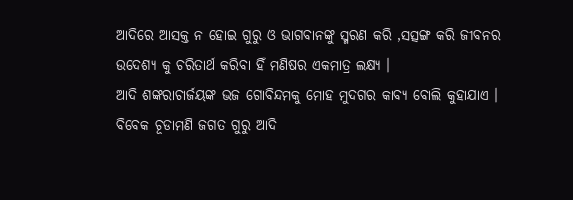ଆଦିରେ ଆସକ୍ତ ନ ହୋଇ ଗୁରୁ ଓ ଭାଗବାନଙ୍କୁ ସ୍ମରଣ କରି ,ସତ୍ସଙ୍ଗ କରି ଜୀବନର ଉଦେଶ୍ୟ କୁ ଚରିତାର୍ଥ କରିବା ହିଁ ମଣିଷର ଏକମାତ୍ର ଲକ୍ଷ୍ୟ ।
ଆଦି ଶଙ୍କରାଚାର୍ଜୟଙ୍କ ଭଜ ଗୋବିନ୍ଦମକୁ ମୋହ ମୁଦଗର କାବ୍ୟ ବୋଲି କୁହାଯାଏ ।
ବିବେକ ଚୂଡାମଣି ଜଗତ ଗୁରୁ ଆଦି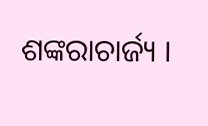ଶଙ୍କରାଚାର୍ଜ୍ୟ ।